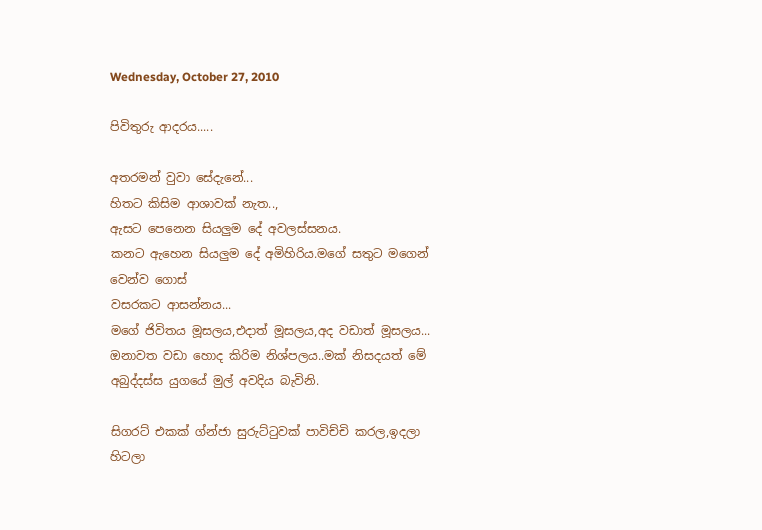Wednesday, October 27, 2010

පිවිතුරු ආදරය.....

අතරමන් වුවා සේදැනේ...
හිතට කිසිම ආශාවක් නැත..,
ඇසට පෙනෙන සියලුම දේ අවලස්සනය.
කනට ඇහෙන සියලුම දේ අමිහිරිය.මගේ සතුට මගෙන් වෙන්ව ගොස්
වසරකට ආසන්නය...
මගේ ජිවිතය මූසලය,එදාත් මූසලය,අද වඩාත් මූසලය...
ඔනාවත වඩා හොද කිරිම නිශ්පලය..මක් නිසදයත් මේ අබුද්දස්ස යුගයේ මුල් අවදිය බැවිනි.

සිගරට් එකක් ග්න්ජා සුරුට්ටුවක් පාවිච්චි කරල,ඉදලා හිටලා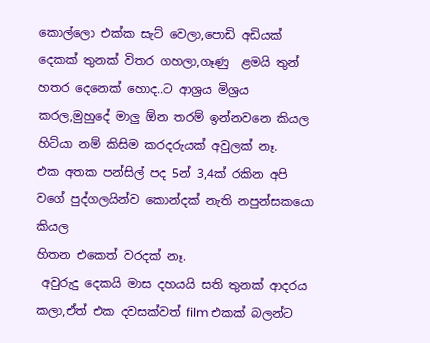කොල්ලො එක්ක සැට් වෙලා,පොඩි අඩියක් දෙකක් තුනක් විතර ගහලා,ගෑණු  ළමයි තුන් හතර දෙනෙක් හොද..ට ආශ්‍රය මිශ්‍රය කරල,මුහුදේ මාලු ඕන තරම් ඉන්නවනෙ කියල හිට්යා නම් කිසිම කරදරුයක් අවුලක් නෑ.
එක අතක පන්සිල් පද 5න් 3,4ක් රකින අපි වගේ පුද්ගලයින්ව කොන්දක් නැති නපුන්සකයො කියල
හිතන එකෙත් වරදක් නෑ.
 අවුරුදු දෙකයි මාස දහයයි සති තුනක් ආදරය කලා,ඒත් එක දවසක්වත් film එකක් බලන්ට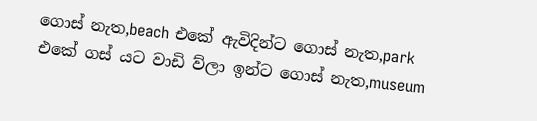ගොස් නැත,beach එකේ ඇවිදින්ට ගොස් නැත,park එකේ ගස් යට වාඩි ව්ලා ඉන්ට ගොස් නැත,museum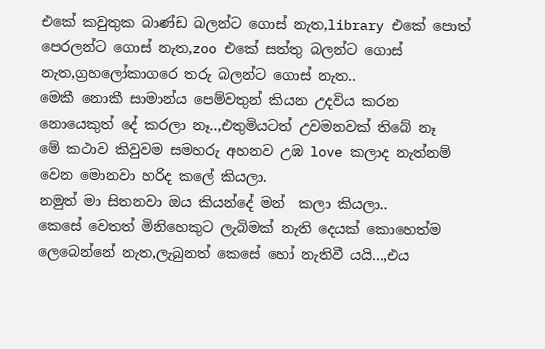එකේ කවුතුක බාණ්ඩ බලන්ට ගොස් නැත,library එකේ පොත් පෙරලන්ට ගොස් නැත,zoo එකේ සත්තු බලන්ට ගොස් නැත,ග්‍රහලෝකාගරෙ තරු බලන්ට ගොස් නැත..
මෙකී නොකී සාමාන්ය පෙම්වතුන් කියන උදවිය කරන නොයෙකුත් දේ කරලා නෑ..,එතුමියටත් උවමනවක් තිබේ නෑ
මේ කථාව කිවුවම සමහරු අහනව උඹ love කලාද නැත්නම් වෙන මොනවා හරිද කලේ කියලා.
නමුත් මා සිතනවා ඔය කියන්දේ මන්  කලා කියලා..
කෙසේ වෙතත් මිනිහෙකුට ලැබිමක් නැති දෙයක් කොහෙත්ම ලෙබෙන්නේ නැත,ලැබුනත් කෙසේ හෝ නැතිවී යයි...,එය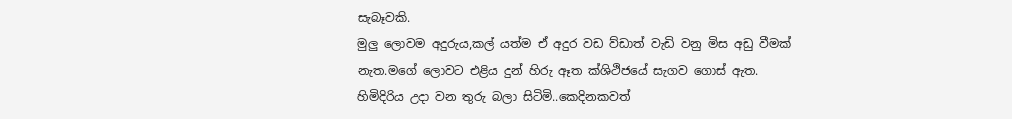සැබෑවකි.
මුලු ලොවම අදුරුය,කල් යත්ම ඒ අදුර වඩ ව්ඩාත් වැඩි වනු මිස අඩු වීමක් නැත.මගේ ලොවට එළිය දුන් හිරු ඈත ක්ශිථිජයේ සැගව ගොස් ඇත.
හිමිදිරිය උදා වන තුරු බලා සිටිමි..කෙදිනකවත්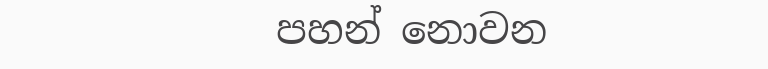පහන් නොවන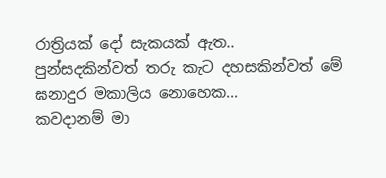රාත්‍රියක් දෝ සැකයක් ඇත..
පුන්සදකින්වත් තරු කැට දහසකින්වත් මේ ඝනාදුර මකාලිය නොහෙක...
කවදානම් මා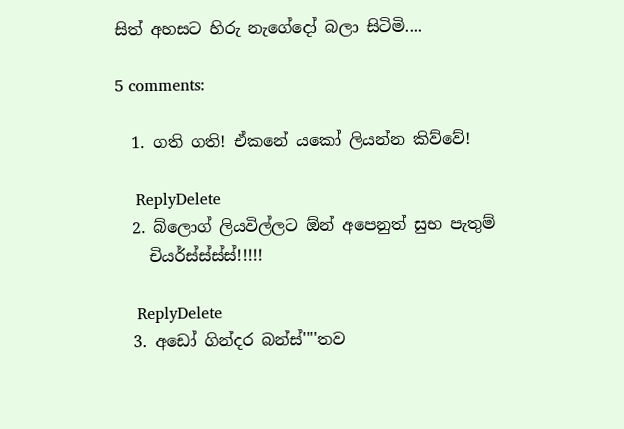සිත් අහසට හිරු නැගේදෝ බලා සිටිමි....

5 comments:

  1. ගති ගති! ඒකනේ යකෝ ලියන්න කිව්වේ!

    ReplyDelete
  2. බ්ලොග් ලියවිල්ලට ඕන් අපෙනුත් සුභ පැතුම්
    චියර්ස්ස්ස්ස්!!!!!

    ReplyDelete
  3. අඩෝ ගින්දර බන්ස්''''තව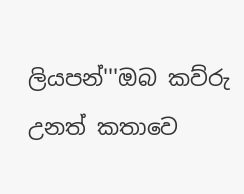ලියපන්'''ඔබ කව්රු උනත් කතාවෙ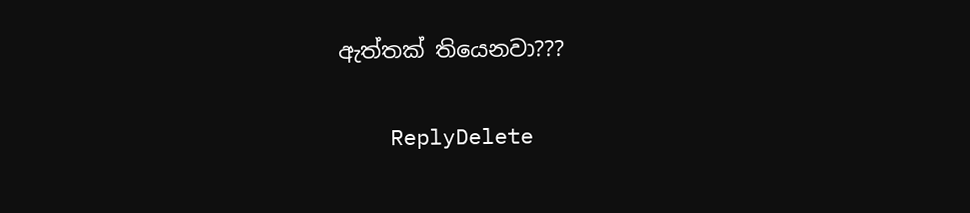ඇත්තක් තියෙනවා???

    ReplyDelete